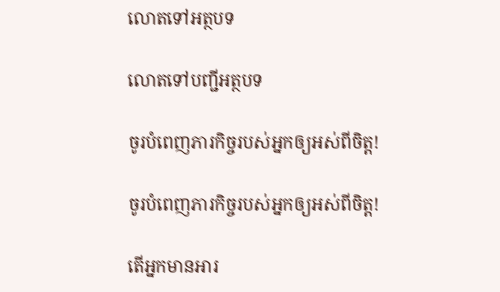លោតទៅអត្ថបទ

លោតទៅបញ្ជីអត្ថបទ

ចូរបំពេញភារកិច្ចរបស់អ្នកឲ្យអស់ពីចិត្ត!

ចូរបំពេញភារកិច្ចរបស់អ្នកឲ្យអស់ពីចិត្ត!

តើអ្នកមានអារ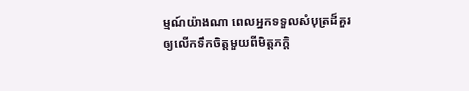ម្មណ៍យ៉ាងណា ពេលអ្នកទទួលសំបុត្រដ៏គួរឲ្យលើកទឹកចិត្តមួយពីមិត្តភក្ដិ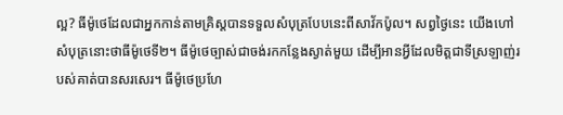ល្អ? ធីម៉ូថេដែលជាអ្នកកាន់តាមគ្រិស្តបានទទួលសំបុត្របែបនេះពីសាវ័កប៉ូល។ សព្វថ្ងៃនេះ យើងហៅសំបុត្រនោះថាធីម៉ូថេទី២។ ធីម៉ូថេច្បាស់ជាចង់រកកន្លែងស្ងាត់មួយ ដើម្បីអានអ្វីដែលមិត្តជាទីស្រឡាញ់របស់គាត់បានសរសេរ។ ធីម៉ូថេប្រហែ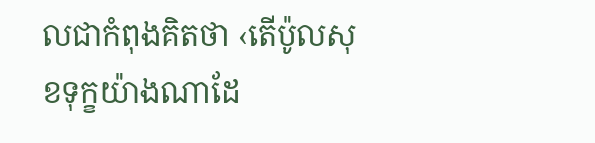លជាកំពុងគិតថា ‹តើប៉ូលសុខទុក្ខយ៉ាងណាដែ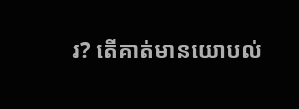រ? តើគាត់មានយោបល់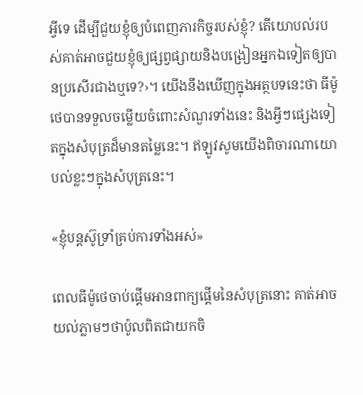អ្វីទេ ដើម្បីជួយខ្ញុំឲ្យបំពេញភារកិច្ចរបស់ខ្ញុំ? តើយោបល់របស់គាត់អាចជួយខ្ញុំឲ្យផ្សព្វផ្សាយនិងបង្រៀនអ្នកឯទៀតឲ្យបានប្រសើរជាងឬទេ?›។ យើងនឹងឃើញក្នុងអត្ថបទនេះថា ធីម៉ូថេបានទទួលចម្លើយចំពោះសំណួរទាំងនេះ និងអ្វីៗផ្សេងទៀតក្នុងសំបុត្រដ៏មានតម្លៃនេះ។ ឥឡូវសូមយើងពិចារណាយោបល់ខ្លះៗក្នុងសំបុត្រនេះ។

«ខ្ញុំបន្តស៊ូទ្រាំគ្រប់ការទាំងអស់»

ពេលធីម៉ូថេចាប់ផ្ដើមអានពាក្យផ្ដើមនៃសំបុត្រនោះ គាត់អាចយល់ភ្លាមៗថាប៉ូលពិតជាយកចិ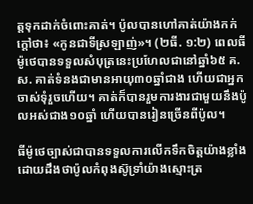ត្តទុកដាក់ចំពោះគាត់។ ប៉ូលបានហៅគាត់យ៉ាងកក់ក្ដៅថា៖ «កូនជាទីស្រឡាញ់»។ (២ធី. ១:២) ពេលធីម៉ូថេបានទទួលសំបុត្រនេះប្រហែលជានៅឆ្នាំ៦៥ គ.ស. គាត់ទំនងជាមានអាយុ៣០ឆ្នាំជាង ហើយជាអ្នកចាស់ទុំរួចហើយ។ គាត់ក៏បានរួមការងារជាមួយនឹងប៉ូលអស់ជាង១០ឆ្នាំ ហើយបានរៀនច្រើនពីប៉ូល។

ធីម៉ូថេច្បាស់ជាបានទទួលការលើកទឹកចិត្តយ៉ាងខ្លាំង ដោយដឹងថាប៉ូលកំពុងស៊ូទ្រាំយ៉ាងស្មោះត្រ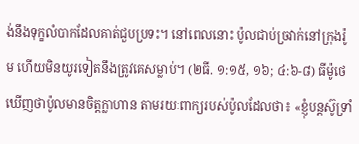ង់នឹងទុក្ខលំបាកដែលគាត់ជួបប្រទះ។ នៅពេលនោះ ប៉ូលជាប់ច្រវាក់នៅក្រុងរ៉ូម ហើយមិនយូរទៀតនឹងត្រូវគេសម្លាប់។ (២ធី. ១:១៥, ១៦; ៤:៦-៨) ធីម៉ូថេឃើញថាប៉ូលមានចិត្តក្លាហាន តាមរយៈពាក្យរបស់ប៉ូលដែលថា៖ «ខ្ញុំបន្តស៊ូទ្រាំ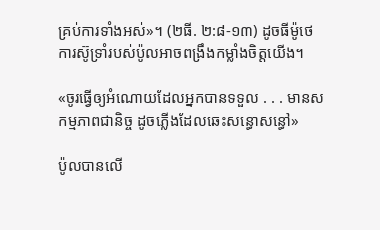គ្រប់ការទាំងអស់»។ (២ធី. ២:៨-១៣) ដូចធីម៉ូថេ ការស៊ូទ្រាំរបស់ប៉ូលអាចពង្រឹងកម្លាំងចិត្តយើង។

«ចូរធ្វើឲ្យអំណោយដែលអ្នកបានទទួល . . . មានសកម្មភាពជានិច្ច ដូចភ្លើងដែលឆេះសន្ធោសន្ធៅ»

ប៉ូលបានលើ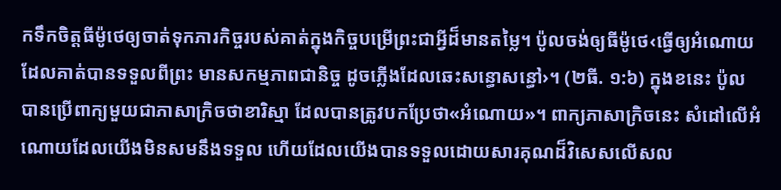កទឹកចិត្តធីម៉ូថេឲ្យចាត់ទុកភារកិច្ចរបស់គាត់ក្នុងកិច្ចបម្រើព្រះជាអ្វីដ៏មានតម្លៃ។ ប៉ូលចង់ឲ្យធីម៉ូថេ‹ធ្វើឲ្យអំណោយដែលគាត់បានទទួលពីព្រះ មានសកម្មភាពជានិច្ច ដូចភ្លើងដែលឆេះសន្ធោសន្ធៅ›។ (២ធី. ១:៦) ក្នុងខនេះ ប៉ូលបានប្រើពាក្យមួយជាភាសាក្រិចថាខារិស្មា ដែលបានត្រូវបកប្រែថា«អំណោយ»។ ពាក្យភាសាក្រិចនេះ សំដៅលើអំណោយដែលយើងមិនសមនឹងទទួល ហើយដែលយើងបានទទួលដោយសារគុណដ៏វិសេសលើសល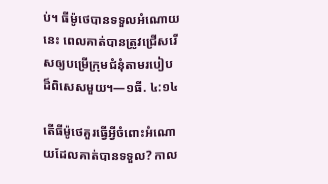ប់។ ធីម៉ូថេបានទទួលអំណោយនេះ ពេលគាត់បានត្រូវជ្រើសរើសឲ្យបម្រើក្រុមជំនុំតាមរបៀបដ៏ពិសេសមួយ។—១ធី. ៤:១៤

តើធីម៉ូថេគួរធ្វើអ្វីចំពោះអំណោយដែលគាត់បានទទួល? កាល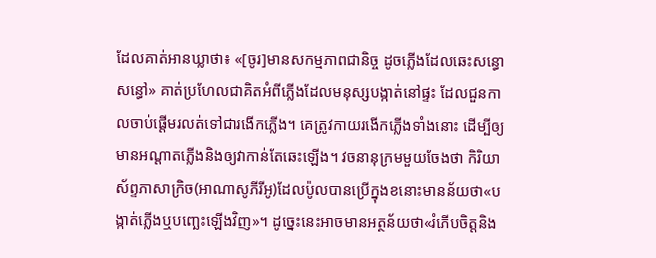ដែលគាត់អានឃ្លាថា៖ «[ចូរ]មានសកម្មភាពជានិច្ច ដូចភ្លើងដែលឆេះសន្ធោសន្ធៅ» គាត់ប្រហែលជាគិតអំពីភ្លើងដែលមនុស្សបង្កាត់នៅផ្ទះ ដែលជួនកាលចាប់ផ្ដើមរលត់ទៅជារងើកភ្លើង។ គេត្រូវកាយរងើកភ្លើងទាំងនោះ ដើម្បីឲ្យមានអណ្ដាតភ្លើងនិងឲ្យវាកាន់តែឆេះឡើង។ វចនានុក្រមមួយចែងថា កិរិយាស័ព្ទភាសាក្រិច(អាណាសូភីរីអូ)ដែលប៉ូលបានប្រើក្នុងខនោះមានន័យថា«បង្កាត់ភ្លើងឬបញ្ឆេះឡើងវិញ»។ ដូច្នេះនេះអាចមានអត្ថន័យថា«រំភើបចិត្តនិង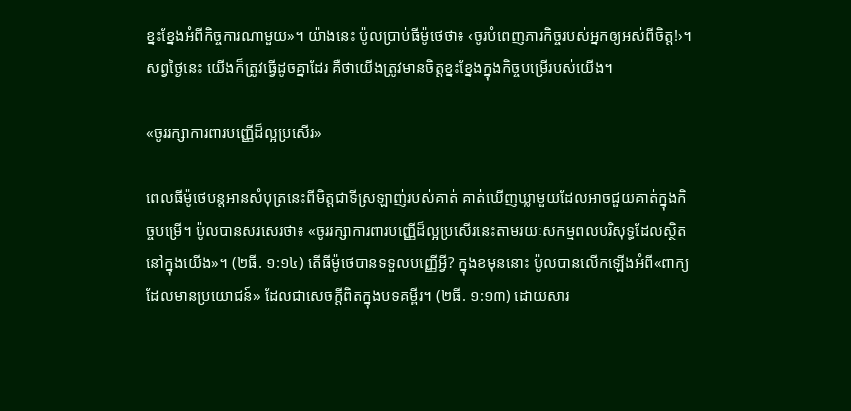ខ្នះខ្នែងអំពីកិច្ចការណាមួយ»។ យ៉ាងនេះ ប៉ូលប្រាប់ធីម៉ូថេថា៖ ‹ចូរបំពេញភារកិច្ចរបស់អ្នកឲ្យអស់ពីចិត្ត!›។ សព្វថ្ងៃនេះ យើងក៏ត្រូវធ្វើដូចគ្នាដែរ គឺថាយើងត្រូវមានចិត្តខ្នះខ្នែងក្នុងកិច្ចបម្រើរបស់យើង។

«ចូររក្សាការពារបញ្ញើដ៏ល្អប្រសើរ»

ពេលធីម៉ូថេបន្តអានសំបុត្រនេះពីមិត្តជាទីស្រឡាញ់របស់គាត់ គាត់ឃើញឃ្លាមួយដែលអាចជួយគាត់ក្នុងកិច្ចបម្រើ។ ប៉ូលបានសរសេរថា៖ «ចូររក្សាការពារបញ្ញើដ៏ល្អប្រសើរនេះតាមរយៈសកម្មពលបរិសុទ្ធដែលស្ថិតនៅក្នុងយើង»។ (២ធី. ១:១៤) តើធីម៉ូថេបានទទួលបញ្ញើអ្វី? ក្នុងខមុននោះ ប៉ូលបានលើកឡើងអំពី«ពាក្យដែលមានប្រយោជន៍» ដែលជាសេចក្ដីពិតក្នុងបទគម្ពីរ។ (២ធី. ១:១៣) ដោយសារ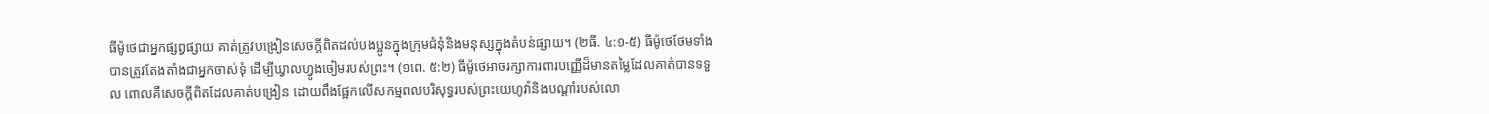ធីម៉ូថេជាអ្នកផ្សព្វផ្សាយ គាត់ត្រូវបង្រៀនសេចក្ដីពិតដល់បងប្អូនក្នុងក្រុមជំនុំនិងមនុស្សក្នុងតំបន់ផ្សាយ។ (២ធី. ៤:១-៥) ធីម៉ូថេថែមទាំងបានត្រូវតែងតាំងជាអ្នកចាស់ទុំ ដើម្បីឃ្វាលហ្វូងចៀមរបស់ព្រះ។ (១ពេ. ៥:២) ធីម៉ូថេអាចរក្សាការពារបញ្ញើដ៏មានតម្លៃដែលគាត់បានទទួល ពោលគឺសេចក្ដីពិតដែលគាត់បង្រៀន ដោយពឹងផ្អែកលើសកម្មពលបរិសុទ្ធរបស់ព្រះយេហូវ៉ានិងបណ្ដាំរបស់លោ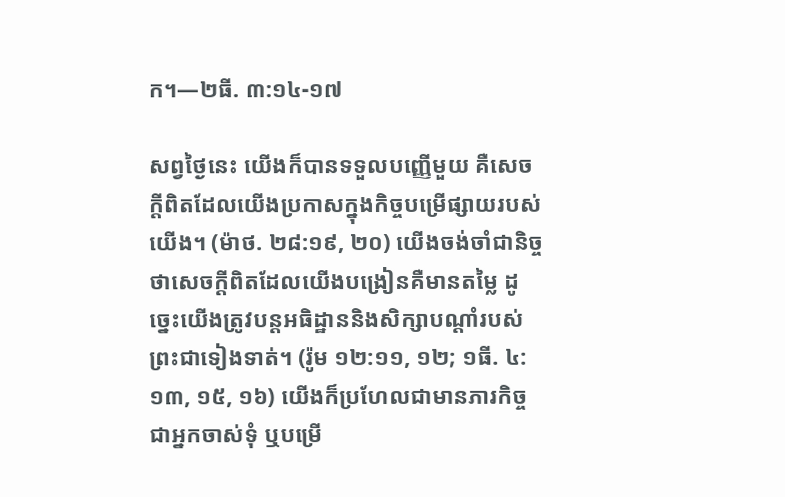ក។—២ធី. ៣:១៤-១៧

សព្វថ្ងៃនេះ យើងក៏បានទទួលបញ្ញើមួយ គឺសេចក្ដីពិតដែលយើងប្រកាសក្នុងកិច្ចបម្រើផ្សាយរបស់យើង។ (ម៉ាថ. ២៨:១៩, ២០) យើងចង់ចាំជានិច្ចថាសេចក្ដីពិតដែលយើងបង្រៀនគឺមានតម្លៃ ដូច្នេះយើងត្រូវបន្តអធិដ្ឋាននិងសិក្សាបណ្ដាំរបស់ព្រះជាទៀងទាត់។ (រ៉ូម ១២:១១, ១២; ១ធី. ៤:១៣, ១៥, ១៦) យើងក៏ប្រហែលជាមានភារកិច្ចជាអ្នកចាស់ទុំ ឬបម្រើ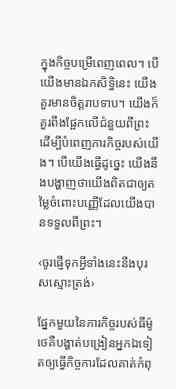ក្នុងកិច្ចបម្រើពេញពេល។ បើយើងមានឯកសិទ្ធិនេះ យើងគួរមានចិត្តរាបទាប។ យើងក៏គួរពឹងផ្អែកលើជំនួយពីព្រះដើម្បីបំពេញភារកិច្ចរបស់យើង។ បើយើងធ្វើដូច្នេះ យើងនឹងបង្ហាញថាយើងពិតជាឲ្យតម្លៃចំពោះបញ្ញើដែលយើងបានទទួលពីព្រះ។

‹ចូរផ្ញើទុកអ្វីទាំងនេះនឹងបុរសស្មោះត្រង់›

ផ្នែកមួយនៃភារកិច្ចរបស់ធីម៉ូថេគឺបង្ហាត់បង្រៀនអ្នកឯទៀតឲ្យធ្វើកិច្ចការដែលគាត់កំពុ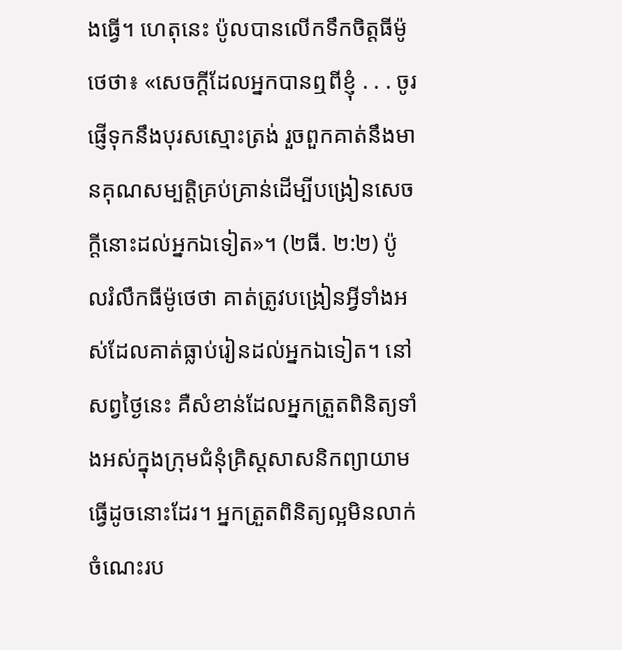ងធ្វើ។ ហេតុនេះ ប៉ូលបានលើកទឹកចិត្តធីម៉ូថេថា៖ «សេចក្ដីដែលអ្នកបានឮពីខ្ញុំ . . . ចូរផ្ញើទុកនឹងបុរសស្មោះត្រង់ រួចពួកគាត់នឹងមានគុណសម្បត្តិគ្រប់គ្រាន់ដើម្បីបង្រៀនសេចក្ដីនោះដល់អ្នកឯទៀត»។ (២ធី. ២:២) ប៉ូលរំលឹកធីម៉ូថេថា គាត់ត្រូវបង្រៀនអ្វីទាំងអស់ដែលគាត់ធ្លាប់រៀនដល់អ្នកឯទៀត។ នៅសព្វថ្ងៃនេះ គឺសំខាន់ដែលអ្នកត្រួតពិនិត្យទាំងអស់ក្នុងក្រុមជំនុំគ្រិស្តសាសនិកព្យាយាមធ្វើដូចនោះដែរ។ អ្នកត្រួតពិនិត្យល្អមិនលាក់ចំណេះរប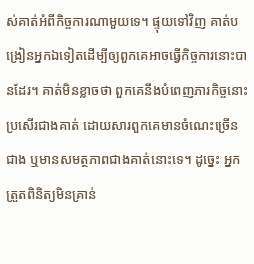ស់គាត់អំពីកិច្ចការណាមួយទេ។ ផ្ទុយទៅវិញ គាត់បង្រៀនអ្នកឯទៀតដើម្បីឲ្យពួកគេអាចធ្វើកិច្ចការនោះបានដែរ។ គាត់មិនខ្លាចថា ពួកគេនឹងបំពេញភារកិច្ចនោះប្រសើរជាងគាត់ ដោយសារពួកគេមានចំណេះច្រើនជាង ឬមានសមត្ថភាពជាងគាត់នោះទេ។ ដូច្នេះ អ្នកត្រួតពិនិត្យមិនគ្រាន់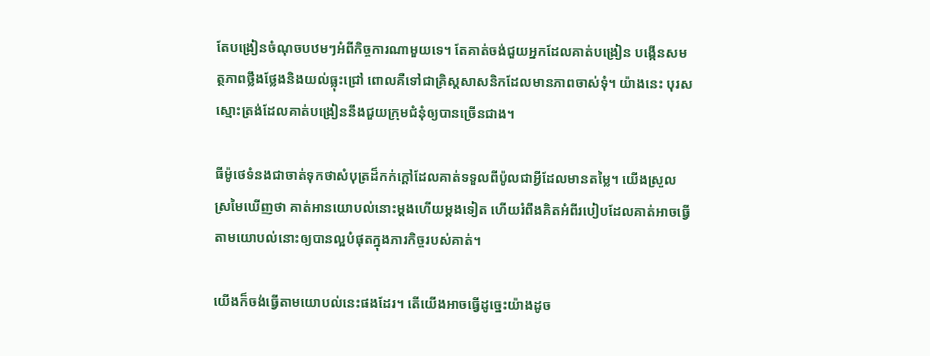តែបង្រៀនចំណុចបឋមៗអំពីកិច្ចការណាមួយទេ។ តែគាត់ចង់ជួយអ្នកដែលគាត់បង្រៀន បង្កើនសមត្ថភាពថ្លឹងថ្លែងនិងយល់ធ្លុះជ្រៅ ពោលគឺទៅជាគ្រិស្តសាសនិកដែលមានភាពចាស់ទុំ។ យ៉ាងនេះ បុរសស្មោះត្រង់ដែលគាត់បង្រៀននឹងជួយក្រុមជំនុំឲ្យបានច្រើនជាង។

ធីម៉ូថេទំនងជាចាត់ទុកថាសំបុត្រដ៏កក់ក្ដៅដែលគាត់ទទួលពីប៉ូលជាអ្វីដែលមានតម្លៃ។ យើងស្រួលស្រមៃឃើញថា គាត់អានយោបល់នោះម្ដងហើយម្ដងទៀត ហើយរំពឹងគិតអំពីរបៀបដែលគាត់អាចធ្វើតាមយោបល់នោះឲ្យបានល្អបំផុតក្នុងភារកិច្ចរបស់គាត់។

យើងក៏ចង់ធ្វើតាមយោបល់នេះផងដែរ។ តើយើងអាចធ្វើដូច្នេះយ៉ាងដូច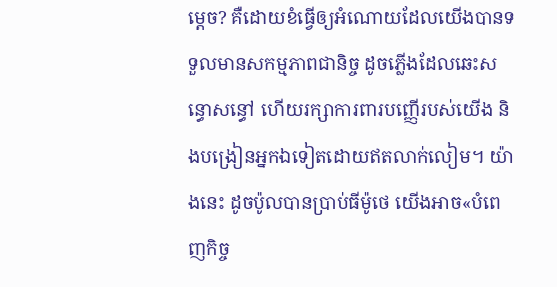ម្ដេច? គឺដោយខំធ្វើឲ្យអំណោយដែលយើងបានទទួលមានសកម្មភាពជានិច្ច ដូចភ្លើងដែលឆេះសន្ធោសន្ធៅ ហើយរក្សាការពារបញ្ញើរបស់យើង និងបង្រៀនអ្នកឯទៀតដោយឥតលាក់លៀម។ យ៉ាងនេះ ដូចប៉ូលបានប្រាប់ធីម៉ូថេ យើងអាច«បំពេញកិច្ច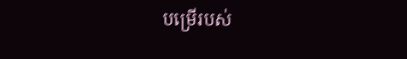បម្រើរបស់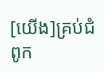[យើង]គ្រប់ជំពូក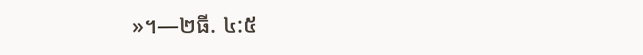»។—២ធី. ៤:៥